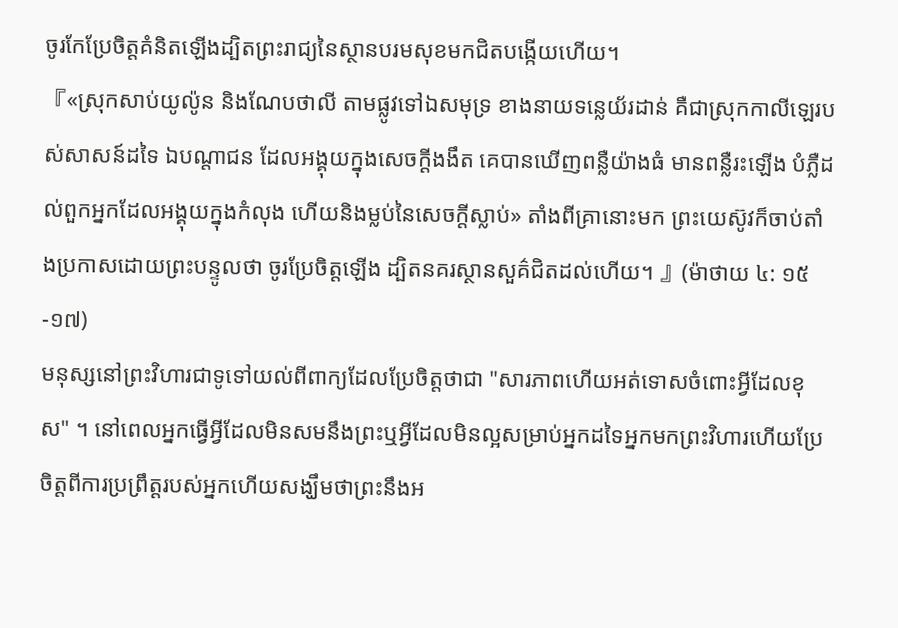ចូរកែប្រែចិត្ដគំនិតឡើងដ្បិតព្រះរាជ្យនៃស្ថានបរមសុខមកជិតបង្កើយហើយ។
『«ស្រុកសាប់យូល៉ូន និងណែបថាលី តាមផ្លូវទៅឯសមុទ្រ ខាងនាយទន្លេយ័រដាន់ គឺជាស្រុកកាលីឡេរបស់សាសន៍ដទៃ ឯបណ្តាជន ដែលអង្គុយក្នុងសេចក្ដីងងឹត គេបានឃើញពន្លឺយ៉ាងធំ មានពន្លឺរះឡើង បំភ្លឺដល់ពួកអ្នកដែលអង្គុយក្នុងកំលុង ហើយនិងម្លប់នៃសេចក្ដីស្លាប់» តាំងពីគ្រានោះមក ព្រះយេស៊ូវក៏ចាប់តាំងប្រកាសដោយព្រះបន្ទូលថា ចូរប្រែចិត្តឡើង ដ្បិតនគរស្ថានសួគ៌ជិតដល់ហើយ។ 』(ម៉ាថាយ ៤: ១៥-១៧)
មនុស្សនៅព្រះវិហារជាទូទៅយល់ពីពាក្យដែលប្រែចិត្តថាជា "សារភាពហើយអត់ទោសចំពោះអ្វីដែលខុស" ។ នៅពេលអ្នកធ្វើអ្វីដែលមិនសមនឹងព្រះឬអ្វីដែលមិនល្អសម្រាប់អ្នកដទៃអ្នកមកព្រះវិហារហើយប្រែចិត្តពីការប្រព្រឹត្ដរបស់អ្នកហើយសង្ឃឹមថាព្រះនឹងអ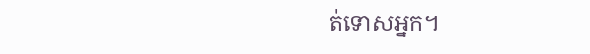ត់ទោសអ្នក។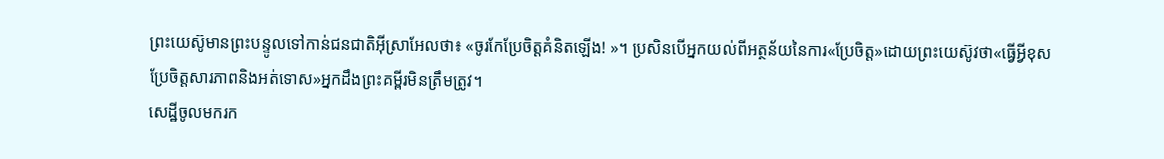ព្រះយេស៊ូមានព្រះបន្ទូលទៅកាន់ជនជាតិអ៊ីស្រាអែលថា៖ «ចូរកែប្រែចិត្ដគំនិតឡើង! »។ ប្រសិនបើអ្នកយល់ពីអត្ថន័យនៃការ«ប្រែចិត្ត»ដោយព្រះយេស៊ូវថា«ធ្វើអ្វីខុសប្រែចិត្តសារភាពនិងអត់ទោស»អ្នកដឹងព្រះគម្ពីរមិនត្រឹមត្រូវ។
សេដ្ឋីចូលមករក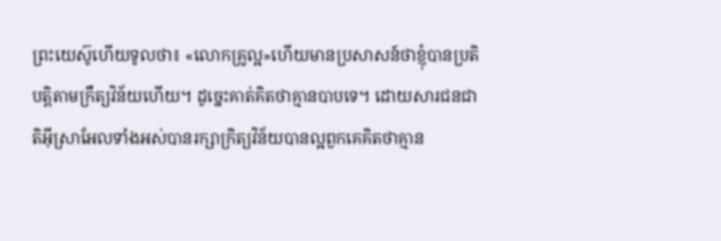ព្រះយេស៊ូហើយទូលថា៖ «លោកគ្រូល្អ»ហើយមានប្រសាសន៍ថាខ្ញុំបានប្រតិបត្ដិតាមក្រឹត្យវិន័យហើយ។ ដូច្នេះគាត់គិតថាគ្មានបាបទេ។ ដោយសារជនជាតិអ៊ីស្រាអែលទាំងអស់បានរក្សាក្រិត្យវិន័យបានល្អពួកគេគិតថាគ្មាន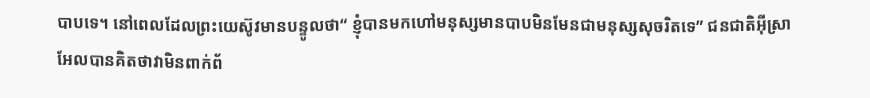បាបទេ។ នៅពេលដែលព្រះយេស៊ូវមានបន្ទូលថា“ ខ្ញុំបានមកហៅមនុស្សមានបាបមិនមែនជាមនុស្សសុចរិតទេ” ជនជាតិអ៊ីស្រាអែលបានគិតថាវាមិនពាក់ព័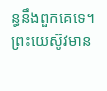ន្ធនឹងពួកគេទេ។
ព្រះយេស៊ូវមាន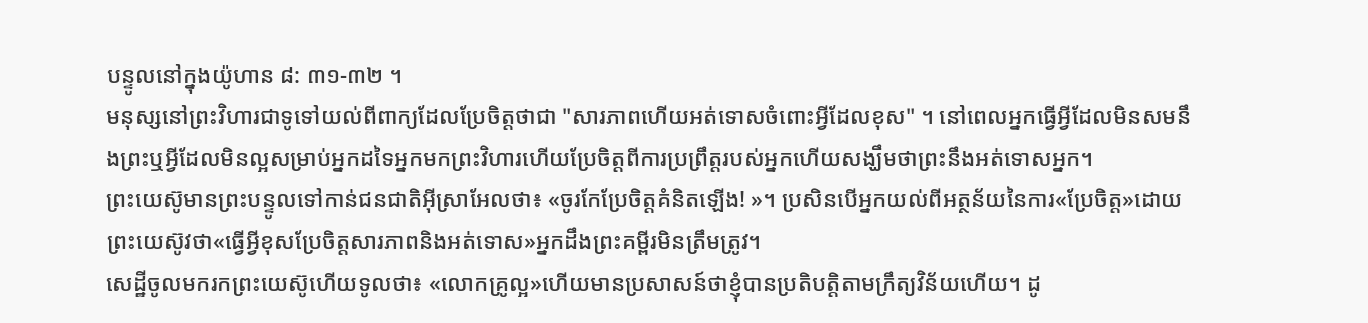បន្ទូលនៅក្នុងយ៉ូហាន ៨: ៣១-៣២ ។
មនុស្សនៅព្រះវិហារជាទូទៅយល់ពីពាក្យដែលប្រែចិត្តថាជា "សារភាពហើយអត់ទោសចំពោះអ្វីដែលខុស" ។ នៅពេលអ្នកធ្វើអ្វីដែលមិនសមនឹងព្រះឬអ្វីដែលមិនល្អសម្រាប់អ្នកដទៃអ្នកមកព្រះវិហារហើយប្រែចិត្តពីការប្រព្រឹត្ដរបស់អ្នកហើយសង្ឃឹមថាព្រះនឹងអត់ទោសអ្នក។
ព្រះយេស៊ូមានព្រះបន្ទូលទៅកាន់ជនជាតិអ៊ីស្រាអែលថា៖ «ចូរកែប្រែចិត្ដគំនិតឡើង! »។ ប្រសិនបើអ្នកយល់ពីអត្ថន័យនៃការ«ប្រែចិត្ត»ដោយព្រះយេស៊ូវថា«ធ្វើអ្វីខុសប្រែចិត្តសារភាពនិងអត់ទោស»អ្នកដឹងព្រះគម្ពីរមិនត្រឹមត្រូវ។
សេដ្ឋីចូលមករកព្រះយេស៊ូហើយទូលថា៖ «លោកគ្រូល្អ»ហើយមានប្រសាសន៍ថាខ្ញុំបានប្រតិបត្ដិតាមក្រឹត្យវិន័យហើយ។ ដូ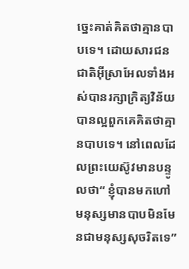ច្នេះគាត់គិតថាគ្មានបាបទេ។ ដោយសារជនជាតិអ៊ីស្រាអែលទាំងអស់បានរក្សាក្រិត្យវិន័យបានល្អពួកគេគិតថាគ្មានបាបទេ។ នៅពេលដែលព្រះយេស៊ូវមានបន្ទូលថា“ ខ្ញុំបានមកហៅមនុស្សមានបាបមិនមែនជាមនុស្សសុចរិតទេ”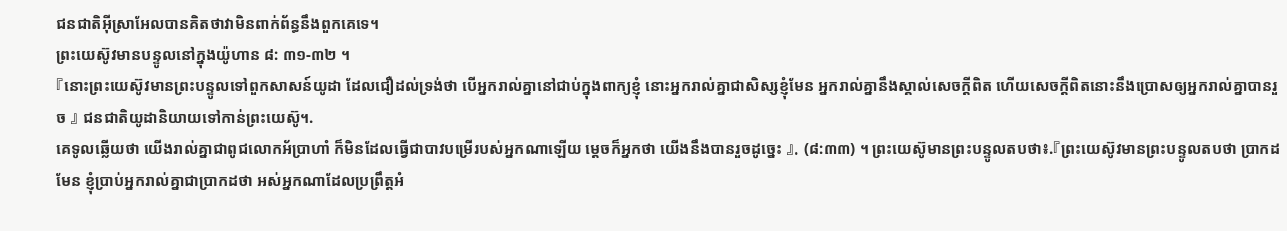ជនជាតិអ៊ីស្រាអែលបានគិតថាវាមិនពាក់ព័ន្ធនឹងពួកគេទេ។
ព្រះយេស៊ូវមានបន្ទូលនៅក្នុងយ៉ូហាន ៨: ៣១-៣២ ។
『នោះព្រះយេស៊ូវមានព្រះបន្ទូលទៅពួកសាសន៍យូដា ដែលជឿដល់ទ្រង់ថា បើអ្នករាល់គ្នានៅជាប់ក្នុងពាក្យខ្ញុំ នោះអ្នករាល់គ្នាជាសិស្សខ្ញុំមែន អ្នករាល់គ្នានឹងស្គាល់សេចក្ដីពិត ហើយសេចក្ដីពិតនោះនឹងប្រោសឲ្យអ្នករាល់គ្នាបានរួច 』 ជនជាតិយូដានិយាយទៅកាន់ព្រះយេស៊ូ។.
គេទូលឆ្លើយថា យើងរាល់គ្នាជាពូជលោកអ័ប្រាហាំ ក៏មិនដែលធ្វើជាបាវបម្រើរបស់អ្នកណាឡើយ ម្តេចក៏អ្នកថា យើងនឹងបានរួចដូច្នេះ 』. (៨:៣៣) ។ ព្រះយេស៊ូមានព្រះបន្ទូលតបថា៖.『ព្រះយេស៊ូវមានព្រះបន្ទូលតបថា ប្រាកដមែន ខ្ញុំប្រាប់អ្នករាល់គ្នាជាប្រាកដថា អស់អ្នកណាដែលប្រព្រឹត្តអំ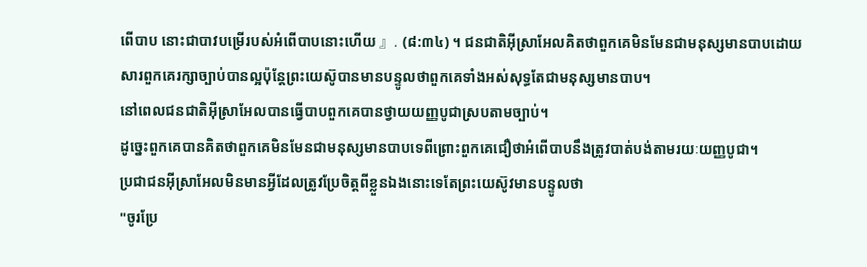ពើបាប នោះជាបាវបម្រើរបស់អំពើបាបនោះហើយ 』. (៨:៣៤) ។ ជនជាតិអ៊ីស្រាអែលគិតថាពួកគេមិនមែនជាមនុស្សមានបាបដោយសារពួកគេរក្សាច្បាប់បានល្អប៉ុន្តែព្រះយេស៊ូបានមានបន្ទូលថាពួកគេទាំងអស់សុទ្ធតែជាមនុស្សមានបាប។
នៅពេលជនជាតិអ៊ីស្រាអែលបានធ្វើបាបពួកគេបានថ្វាយយញ្ញបូជាស្របតាមច្បាប់។
ដូច្នេះពួកគេបានគិតថាពួកគេមិនមែនជាមនុស្សមានបាបទេពីព្រោះពួកគេជឿថាអំពើបាបនឹងត្រូវបាត់បង់តាមរយៈយញ្ញបូជា។
ប្រជាជនអ៊ីស្រាអែលមិនមានអ្វីដែលត្រូវប្រែចិត្តពីខ្លួនឯងនោះទេតែព្រះយេស៊ូវមានបន្ទូលថា
"ចូរប្រែ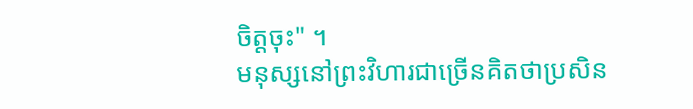ចិត្តចុះ" ។
មនុស្សនៅព្រះវិហារជាច្រើនគិតថាប្រសិន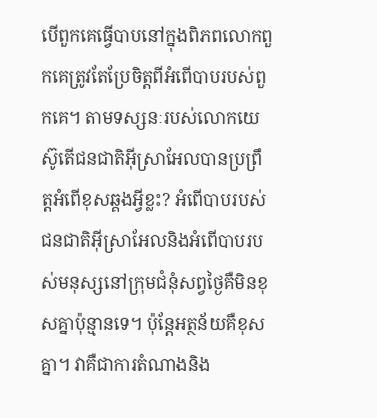បើពួកគេធ្វើបាបនៅក្នុងពិភពលោកពួកគេត្រូវតែប្រែចិត្តពីអំពើបាបរបស់ពួកគេ។ តាមទស្សនៈរបស់លោកយេស៊ូតើជនជាតិអ៊ីស្រាអែលបានប្រព្រឹត្ដអំពើខុសឆ្គងអ្វីខ្លះ? អំពើបាបរបស់ជនជាតិអ៊ីស្រាអែលនិងអំពើបាបរបស់មនុស្សនៅក្រុមជំនុំសព្វថ្ងៃគឺមិនខុសគ្នាប៉ុន្មានទេ។ ប៉ុន្តែអត្ថន័យគឺខុសគ្នា។ វាគឺជាការតំណាងនិង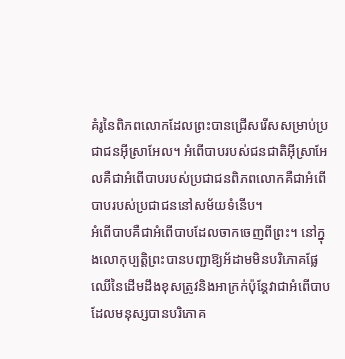គំរូនៃពិភពលោកដែលព្រះបានជ្រើសរើសសម្រាប់ប្រជាជនអ៊ីស្រាអែល។ អំពើបាបរបស់ជនជាតិអ៊ីស្រាអែលគឺជាអំពើបាបរបស់ប្រជាជនពិភពលោកគឺជាអំពើបាបរបស់ប្រជាជននៅសម័យទំនើប។
អំពើបាបគឺជាអំពើបាបដែលចាកចេញពីព្រះ។ នៅក្នុងលោកុប្បត្តិព្រះបានបញ្ជាឱ្យអ័ដាមមិនបរិភោគផ្លែឈើនៃដើមដឹងខុសត្រូវនិងអាក្រក់ប៉ុន្តែវាជាអំពើបាបដែលមនុស្សបានបរិភោគ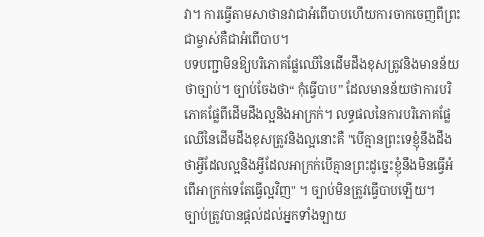វា។ ការធ្វើតាមសាថានវាជាអំពើបាបហើយការចាកចេញពីព្រះជាម្ចាស់គឺជាអំពើបាប។
បទបញ្ជាមិនឱ្យបរិភោគផ្លែឈើនៃដើមដឹងខុសត្រូវនិងមានន័យថាច្បាប់។ ច្បាប់ចែងថា“ កុំធ្វើបាប” ដែលមានន័យថាការបរិភោគផ្លែពីដើមដឹងល្អនិងអាក្រក់។ លទ្ធផលនៃការបរិភោគផ្លែឈើនៃដើមដឹងខុសត្រូវនិងល្អនោះគឺ "បើគ្មានព្រះទេខ្ញុំនឹងដឹងថាអ្វីដែលល្អនិងអ្វីដែលអាក្រក់បើគ្មានព្រះដូច្នេះខ្ញុំនឹងមិនធ្វើអំពើអាក្រក់ទេតែធ្វើល្អវិញ" ។ ច្បាប់មិនត្រូវធ្វើបាបឡើយ។
ច្បាប់ត្រូវបានផ្តល់ដល់អ្នកទាំងឡាយ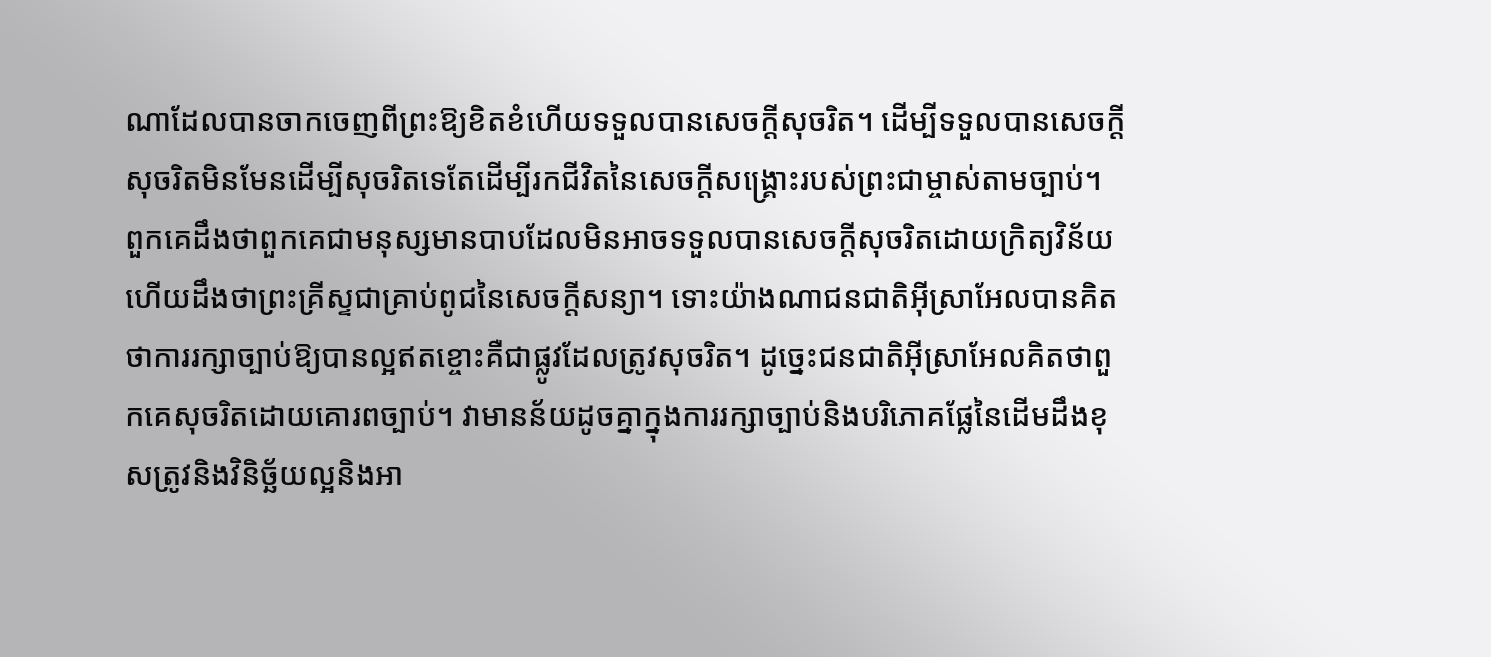ណាដែលបានចាកចេញពីព្រះឱ្យខិតខំហើយទទួលបានសេចក្តីសុចរិត។ ដើម្បីទទួលបានសេចក្តីសុចរិតមិនមែនដើម្បីសុចរិតទេតែដើម្បីរកជីវិតនៃសេចក្តីសង្គ្រោះរបស់ព្រះជាម្ចាស់តាមច្បាប់។ ពួកគេដឹងថាពួកគេជាមនុស្សមានបាបដែលមិនអាចទទួលបានសេចក្ដីសុចរិតដោយក្រិត្យវិន័យហើយដឹងថាព្រះគ្រីស្ទជាគ្រាប់ពូជនៃសេចក្តីសន្យា។ ទោះយ៉ាងណាជនជាតិអ៊ីស្រាអែលបានគិតថាការរក្សាច្បាប់ឱ្យបានល្អឥតខ្ចោះគឺជាផ្លូវដែលត្រូវសុចរិត។ ដូច្នេះជនជាតិអ៊ីស្រាអែលគិតថាពួកគេសុចរិតដោយគោរពច្បាប់។ វាមានន័យដូចគ្នាក្នុងការរក្សាច្បាប់និងបរិភោគផ្លែនៃដើមដឹងខុសត្រូវនិងវិនិច្ឆ័យល្អនិងអា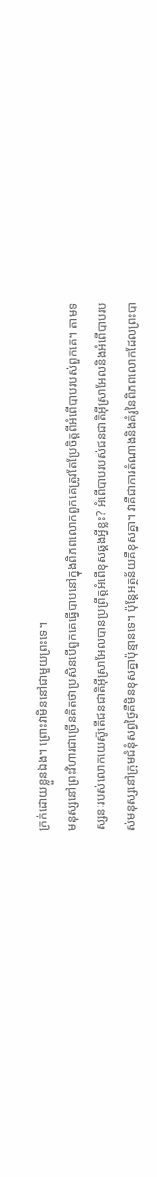ក្រក់ដោយខ្លួនឯង។ ព្រោះវាមិននៅជាមួយព្រះទេ។
មនុស្សនៅព្រះវិហារជាច្រើនគិតថាប្រសិនបើពួកគេធ្វើបាបនៅក្នុងពិភពលោកពួកគេត្រូវតែប្រែចិត្តពីអំពើបាបរបស់ពួកគេ។ តាមទស្សនៈរបស់លោកយេស៊ូតើជនជាតិអ៊ីស្រាអែលបានប្រព្រឹត្ដអំពើខុសឆ្គងអ្វីខ្លះ? អំពើបាបរបស់ជនជាតិអ៊ីស្រាអែលនិងអំពើបាបរបស់មនុស្សនៅក្រុមជំនុំសព្វថ្ងៃគឺមិនខុសគ្នាប៉ុន្មានទេ។ ប៉ុន្តែអត្ថន័យគឺខុសគ្នា។ វាគឺជាការតំណាងនិងគំរូនៃពិភពលោកដែលព្រះបា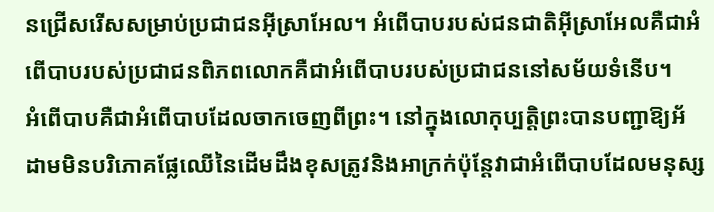នជ្រើសរើសសម្រាប់ប្រជាជនអ៊ីស្រាអែល។ អំពើបាបរបស់ជនជាតិអ៊ីស្រាអែលគឺជាអំពើបាបរបស់ប្រជាជនពិភពលោកគឺជាអំពើបាបរបស់ប្រជាជននៅសម័យទំនើប។
អំពើបាបគឺជាអំពើបាបដែលចាកចេញពីព្រះ។ នៅក្នុងលោកុប្បត្តិព្រះបានបញ្ជាឱ្យអ័ដាមមិនបរិភោគផ្លែឈើនៃដើមដឹងខុសត្រូវនិងអាក្រក់ប៉ុន្តែវាជាអំពើបាបដែលមនុស្ស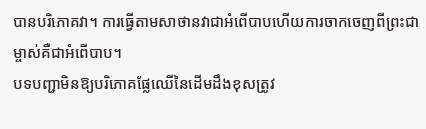បានបរិភោគវា។ ការធ្វើតាមសាថានវាជាអំពើបាបហើយការចាកចេញពីព្រះជាម្ចាស់គឺជាអំពើបាប។
បទបញ្ជាមិនឱ្យបរិភោគផ្លែឈើនៃដើមដឹងខុសត្រូវ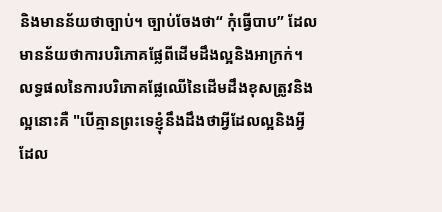និងមានន័យថាច្បាប់។ ច្បាប់ចែងថា“ កុំធ្វើបាប” ដែលមានន័យថាការបរិភោគផ្លែពីដើមដឹងល្អនិងអាក្រក់។ លទ្ធផលនៃការបរិភោគផ្លែឈើនៃដើមដឹងខុសត្រូវនិងល្អនោះគឺ "បើគ្មានព្រះទេខ្ញុំនឹងដឹងថាអ្វីដែលល្អនិងអ្វីដែល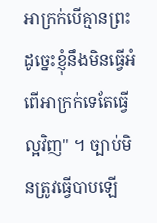អាក្រក់បើគ្មានព្រះដូច្នេះខ្ញុំនឹងមិនធ្វើអំពើអាក្រក់ទេតែធ្វើល្អវិញ" ។ ច្បាប់មិនត្រូវធ្វើបាបឡើ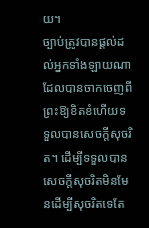យ។
ច្បាប់ត្រូវបានផ្តល់ដល់អ្នកទាំងឡាយណាដែលបានចាកចេញពីព្រះឱ្យខិតខំហើយទទួលបានសេចក្តីសុចរិត។ ដើម្បីទទួលបានសេចក្តីសុចរិតមិនមែនដើម្បីសុចរិតទេតែ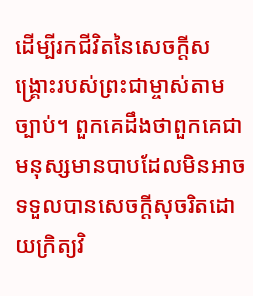ដើម្បីរកជីវិតនៃសេចក្តីសង្គ្រោះរបស់ព្រះជាម្ចាស់តាមច្បាប់។ ពួកគេដឹងថាពួកគេជាមនុស្សមានបាបដែលមិនអាចទទួលបានសេចក្ដីសុចរិតដោយក្រិត្យវិ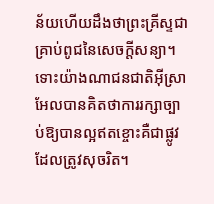ន័យហើយដឹងថាព្រះគ្រីស្ទជាគ្រាប់ពូជនៃសេចក្តីសន្យា។ ទោះយ៉ាងណាជនជាតិអ៊ីស្រាអែលបានគិតថាការរក្សាច្បាប់ឱ្យបានល្អឥតខ្ចោះគឺជាផ្លូវដែលត្រូវសុចរិត។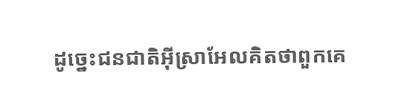ដូច្នេះជនជាតិអ៊ីស្រាអែលគិតថាពួកគេ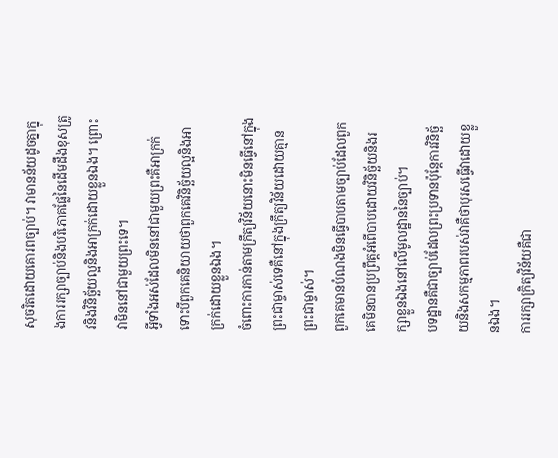សុចរិតដោយគោរពច្បាប់។ វាមានន័យដូចគ្នាក្នុងការរក្សាច្បាប់និងបរិភោគផ្លែនៃដើមដឹងខុសត្រូវនិងវិនិច្ឆ័យល្អនិងអាក្រក់ដោយខ្លួនឯង។ ព្រោះវាមិននៅជាមួយព្រះទេ។
អ្វីទាំងអស់ដែលមិននៅជាមួយព្រះគឺអាក្រក់ទោះបីពួកគេនិយាយថាពួកគេវិនិច្ឆ័យល្អនិងអាក្រក់ដោយខ្លួនឯង។
ចំពោះការកាន់តាមក្រឹត្យវិន័យនោះមិនធ្វើនៅក្នុងព្រះជាម្ចាស់ទេគឺនៅក្នុងក្រឹត្យវិន័យដោយគ្មានព្រះជាម្ចាស់។
ពួកគេមានបំណងមិនធ្វើបាបតាមច្បាប់ដែលពួកគេមិនបានប្រព្រឹត្ដអំពើបាបដោយវិនិច្ឆ័យនិងរក្សាខ្លួនឯងនៅលើមូលដ្ឋាននៃច្បាប់។
បទដ្ឋានគឺជាច្បាប់ដែលព្រះប្រទានប៉ុន្តែការវិនិច្ឆ័យនិងសកម្មភាពរបស់វាគឺថាបុរសធ្វើវាដោយខ្លួនឯង។
ការរក្សាក្រិត្យវិន័យគឺជា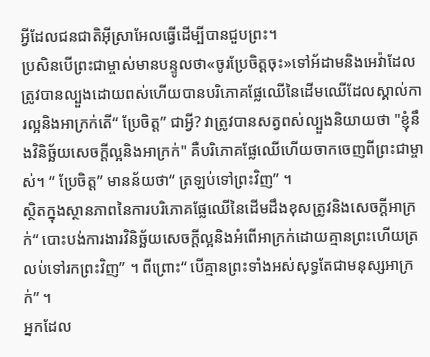អ្វីដែលជនជាតិអ៊ីស្រាអែលធ្វើដើម្បីបានជួបព្រះ។
ប្រសិនបើព្រះជាម្ចាស់មានបន្ទូលថា«ចូរប្រែចិត្តចុះ»ទៅអ័ដាមនិងអេវ៉ាដែលត្រូវបានល្បួងដោយពស់ហើយបានបរិភោគផ្លែឈើនៃដើមឈើដែលស្គាល់ការល្អនិងអាក្រក់តើ“ ប្រែចិត្ត” ជាអ្វី? វាត្រូវបានសត្វពស់ល្បួងនិយាយថា "ខ្ញុំនឹងវិនិច្ឆ័យសេចក្ដីល្អនិងអាក្រក់" គឺបរិភោគផ្លែឈើហើយចាកចេញពីព្រះជាម្ចាស់។ “ ប្រែចិត្ត” មានន័យថា“ ត្រឡប់ទៅព្រះវិញ” ។
ស្ថិតក្នុងស្ថានភាពនៃការបរិភោគផ្លែឈើនៃដើមដឹងខុសត្រូវនិងសេចក្តីអាក្រក់“ បោះបង់ការងារវិនិច្ឆ័យសេចក្តីល្អនិងអំពើអាក្រក់ដោយគ្មានព្រះហើយត្រលប់ទៅរកព្រះវិញ” ។ ពីព្រោះ“ បើគ្មានព្រះទាំងអស់សុទ្ធតែជាមនុស្សអាក្រក់” ។
អ្នកដែល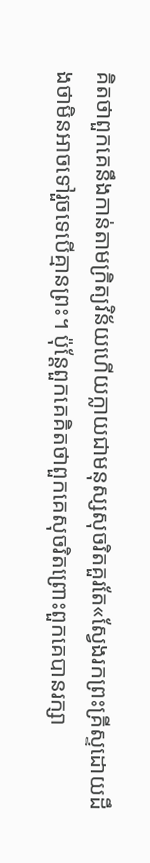គិតថាពួកគេនឹងកាន់តាមក្រិត្យវិន័យហើយក្លាយជាមនុស្សសុចរិតគួរតែ«ស្វែងរកព្រះគ្រីស្ទដោយដឹងថាមិនអាចទៅរួចទេបើគ្មានព្រះ។ ប៉ុន្តែពួកគេគិតថាពួកគេសុចរិតព្រោះពួកគេបានរក្សា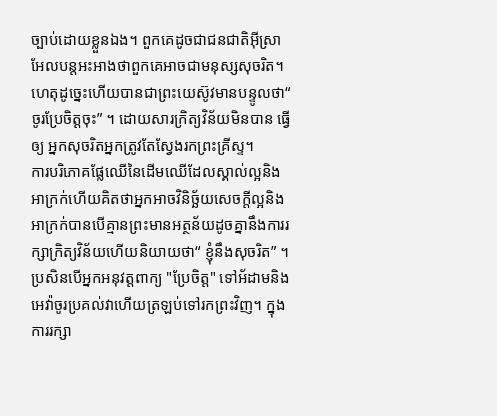ច្បាប់ដោយខ្លួនឯង។ ពួកគេដូចជាជនជាតិអ៊ីស្រាអែលបន្តអះអាងថាពួកគេអាចជាមនុស្សសុចរិត។ ហេតុដូច្នេះហើយបានជាព្រះយេស៊ូវមានបន្ទូលថា“ ចូរប្រែចិត្តចុះ” ។ ដោយសារក្រិត្យវិន័យមិនបាន ធ្វើឲ្យ អ្នកសុចរិតអ្នកត្រូវតែស្វែងរកព្រះគ្រីស្ទ។
ការបរិភោគផ្លែឈើនៃដើមឈើដែលស្គាល់ល្អនិងអាក្រក់ហើយគិតថាអ្នកអាចវិនិច្ឆ័យសេចក្តីល្អនិងអាក្រក់បានបើគ្មានព្រះមានអត្ថន័យដូចគ្នានឹងការរក្សាក្រិត្យវិន័យហើយនិយាយថា“ ខ្ញុំនឹងសុចរិត” ។ ប្រសិនបើអ្នកអនុវត្តពាក្យ "ប្រែចិត្ត" ទៅអ័ដាមនិងអេវ៉ាចូរប្រគល់វាហើយត្រឡប់ទៅរកព្រះវិញ។ ក្នុងការរក្សា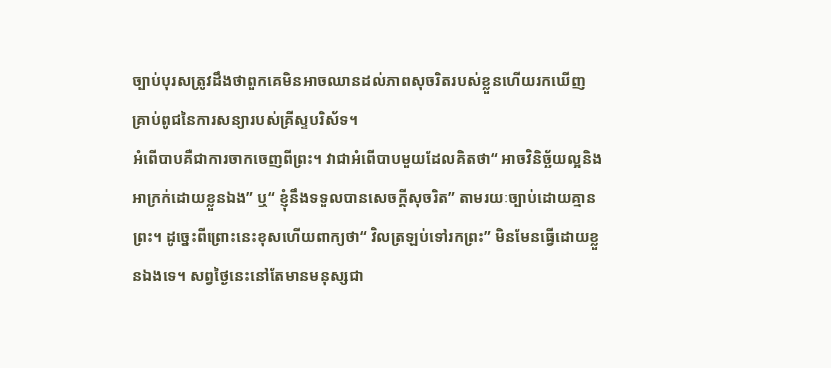ច្បាប់បុរសត្រូវដឹងថាពួកគេមិនអាចឈានដល់ភាពសុចរិតរបស់ខ្លួនហើយរកឃើញគ្រាប់ពូជនៃការសន្យារបស់គ្រីស្ទបរិស័ទ។
អំពើបាបគឺជាការចាកចេញពីព្រះ។ វាជាអំពើបាបមួយដែលគិតថា“ អាចវិនិច្ឆ័យល្អនិងអាក្រក់ដោយខ្លួនឯង” ឬ“ ខ្ញុំនឹងទទួលបានសេចក្តីសុចរិត” តាមរយៈច្បាប់ដោយគ្មានព្រះ។ ដូច្នេះពីព្រោះនេះខុសហើយពាក្យថា“ វិលត្រឡប់ទៅរកព្រះ” មិនមែនធ្វើដោយខ្លួនឯងទេ។ សព្វថ្ងៃនេះនៅតែមានមនុស្សជា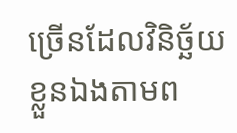ច្រើនដែលវិនិច្ឆ័យខ្លួនឯងតាមព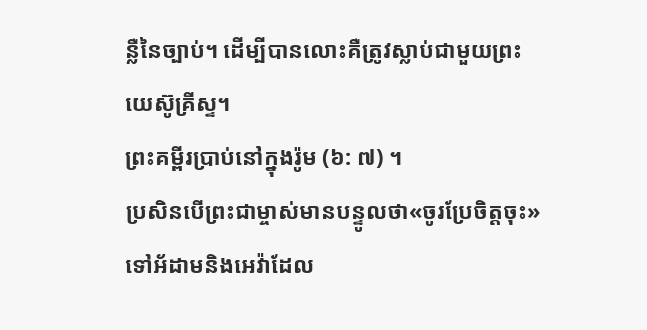ន្លឺនៃច្បាប់។ ដើម្បីបានលោះគឺត្រូវស្លាប់ជាមួយព្រះយេស៊ូគ្រីស្ទ។
ព្រះគម្ពីរប្រាប់នៅក្នុងរ៉ូម (៦: ៧) ។
ប្រសិនបើព្រះជាម្ចាស់មានបន្ទូលថា«ចូរប្រែចិត្តចុះ»ទៅអ័ដាមនិងអេវ៉ាដែល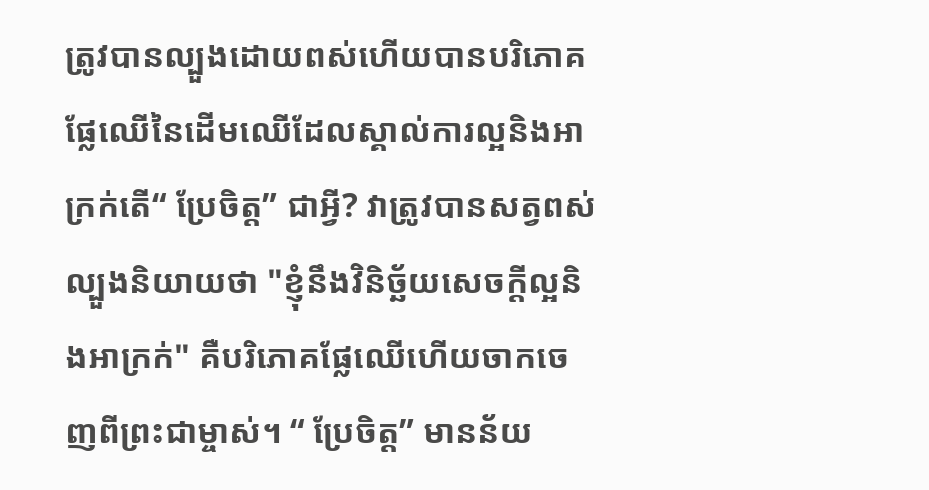ត្រូវបានល្បួងដោយពស់ហើយបានបរិភោគផ្លែឈើនៃដើមឈើដែលស្គាល់ការល្អនិងអាក្រក់តើ“ ប្រែចិត្ត” ជាអ្វី? វាត្រូវបានសត្វពស់ល្បួងនិយាយថា "ខ្ញុំនឹងវិនិច្ឆ័យសេចក្ដីល្អនិងអាក្រក់" គឺបរិភោគផ្លែឈើហើយចាកចេញពីព្រះជាម្ចាស់។ “ ប្រែចិត្ត” មានន័យ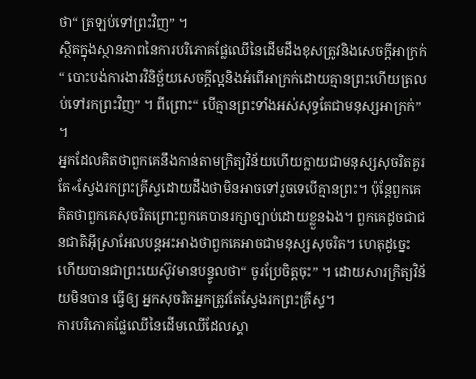ថា“ ត្រឡប់ទៅព្រះវិញ” ។
ស្ថិតក្នុងស្ថានភាពនៃការបរិភោគផ្លែឈើនៃដើមដឹងខុសត្រូវនិងសេចក្តីអាក្រក់“ បោះបង់ការងារវិនិច្ឆ័យសេចក្តីល្អនិងអំពើអាក្រក់ដោយគ្មានព្រះហើយត្រលប់ទៅរកព្រះវិញ” ។ ពីព្រោះ“ បើគ្មានព្រះទាំងអស់សុទ្ធតែជាមនុស្សអាក្រក់” ។
អ្នកដែលគិតថាពួកគេនឹងកាន់តាមក្រិត្យវិន័យហើយក្លាយជាមនុស្សសុចរិតគួរតែ«ស្វែងរកព្រះគ្រីស្ទដោយដឹងថាមិនអាចទៅរួចទេបើគ្មានព្រះ។ ប៉ុន្តែពួកគេគិតថាពួកគេសុចរិតព្រោះពួកគេបានរក្សាច្បាប់ដោយខ្លួនឯង។ ពួកគេដូចជាជនជាតិអ៊ីស្រាអែលបន្តអះអាងថាពួកគេអាចជាមនុស្សសុចរិត។ ហេតុដូច្នេះហើយបានជាព្រះយេស៊ូវមានបន្ទូលថា“ ចូរប្រែចិត្តចុះ” ។ ដោយសារក្រិត្យវិន័យមិនបាន ធ្វើឲ្យ អ្នកសុចរិតអ្នកត្រូវតែស្វែងរកព្រះគ្រីស្ទ។
ការបរិភោគផ្លែឈើនៃដើមឈើដែលស្គា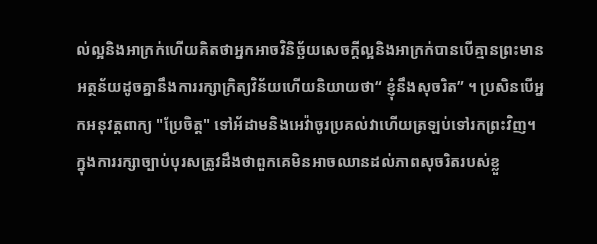ល់ល្អនិងអាក្រក់ហើយគិតថាអ្នកអាចវិនិច្ឆ័យសេចក្តីល្អនិងអាក្រក់បានបើគ្មានព្រះមានអត្ថន័យដូចគ្នានឹងការរក្សាក្រិត្យវិន័យហើយនិយាយថា“ ខ្ញុំនឹងសុចរិត” ។ ប្រសិនបើអ្នកអនុវត្តពាក្យ "ប្រែចិត្ត" ទៅអ័ដាមនិងអេវ៉ាចូរប្រគល់វាហើយត្រឡប់ទៅរកព្រះវិញ។ ក្នុងការរក្សាច្បាប់បុរសត្រូវដឹងថាពួកគេមិនអាចឈានដល់ភាពសុចរិតរបស់ខ្លួ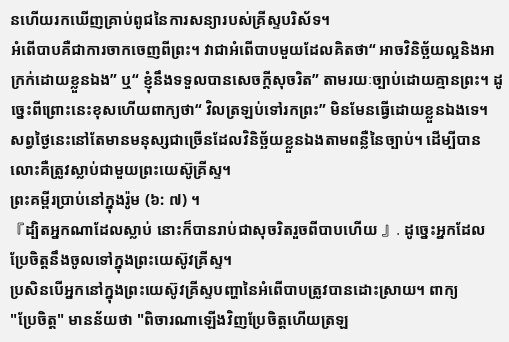នហើយរកឃើញគ្រាប់ពូជនៃការសន្យារបស់គ្រីស្ទបរិស័ទ។
អំពើបាបគឺជាការចាកចេញពីព្រះ។ វាជាអំពើបាបមួយដែលគិតថា“ អាចវិនិច្ឆ័យល្អនិងអាក្រក់ដោយខ្លួនឯង” ឬ“ ខ្ញុំនឹងទទួលបានសេចក្តីសុចរិត” តាមរយៈច្បាប់ដោយគ្មានព្រះ។ ដូច្នេះពីព្រោះនេះខុសហើយពាក្យថា“ វិលត្រឡប់ទៅរកព្រះ” មិនមែនធ្វើដោយខ្លួនឯងទេ។ សព្វថ្ងៃនេះនៅតែមានមនុស្សជាច្រើនដែលវិនិច្ឆ័យខ្លួនឯងតាមពន្លឺនៃច្បាប់។ ដើម្បីបានលោះគឺត្រូវស្លាប់ជាមួយព្រះយេស៊ូគ្រីស្ទ។
ព្រះគម្ពីរប្រាប់នៅក្នុងរ៉ូម (៦: ៧) ។
『ដ្បិតអ្នកណាដែលស្លាប់ នោះក៏បានរាប់ជាសុចរិតរួចពីបាបហើយ 』. ដូច្នេះអ្នកដែលប្រែចិត្តនឹងចូលទៅក្នុងព្រះយេស៊ូវគ្រីស្ទ។
ប្រសិនបើអ្នកនៅក្នុងព្រះយេស៊ូវគ្រីស្ទបញ្ហានៃអំពើបាបត្រូវបានដោះស្រាយ។ ពាក្យ
"ប្រែចិត្ត" មានន័យថា "ពិចារណាឡើងវិញប្រែចិត្តហើយត្រឡ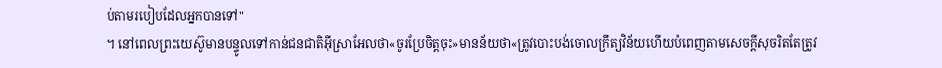ប់តាមរបៀបដែលអ្នកបានទៅ"
។ នៅពេលព្រះយេស៊ូមានបន្ទូលទៅកាន់ជនជាតិអ៊ីស្រាអែលថា«ចូរប្រែចិត្តចុះ»មានន័យថា«ត្រូវបោះបង់ចោលក្រឹត្យវិន័យហើយបំពេញតាមសេចក្ដីសុចរិតតែត្រូវ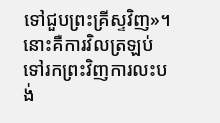ទៅជួបព្រះគ្រីស្ទវិញ»។
នោះគឺការវិលត្រឡប់ទៅរកព្រះវិញការលះបង់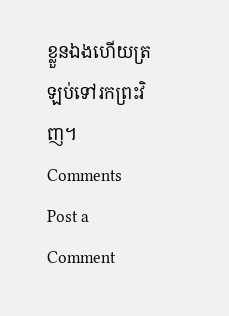ខ្លួនឯងហើយត្រឡប់ទៅរកព្រះវិញ។
Comments
Post a Comment